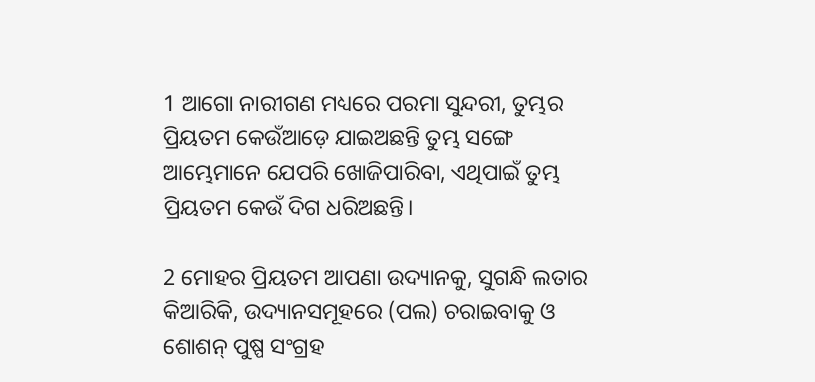1 ଆଗୋ ନାରୀଗଣ ମଧ୍ୟରେ ପରମା ସୁନ୍ଦରୀ, ତୁମ୍ଭର ପ୍ରିୟତମ କେଉଁଆଡ଼େ ଯାଇଅଛନ୍ତି ତୁମ୍ଭ ସଙ୍ଗେ ଆମ୍ଭେମାନେ ଯେପରି ଖୋଜିପାରିବା, ଏଥିପାଇଁ ତୁମ୍ଭ ପ୍ରିୟତମ କେଉଁ ଦିଗ ଧରିଅଛନ୍ତି।

2 ମୋହର ପ୍ରିୟତମ ଆପଣା ଉଦ୍ୟାନକୁ, ସୁଗନ୍ଧି ଲତାର କିଆରିକି, ଉଦ୍ୟାନସମୂହରେ (ପଲ) ଚରାଇବାକୁ ଓ ଶୋଶନ୍‍ ପୁଷ୍ପ ସଂଗ୍ରହ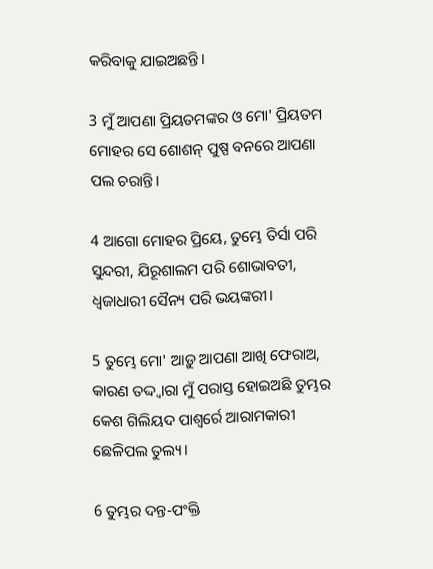କରିବାକୁ ଯାଇଅଛନ୍ତି।

3 ମୁଁ ଆପଣା ପ୍ରିୟତମଙ୍କର ଓ ମୋ' ପ୍ରିୟତମ ମୋହର ସେ ଶୋଶନ୍‍ ପୁଷ୍ପ ବନରେ ଆପଣା ପଲ ଚରାନ୍ତି।

4 ଆଗୋ ମୋହର ପ୍ରିୟେ, ତୁମ୍ଭେ ତିର୍ସା ପରି ସୁନ୍ଦରୀ, ଯିରୂଶାଲମ ପରି ଶୋଭାବତୀ, ଧ୍ୱଜାଧାରୀ ସୈନ୍ୟ ପରି ଭୟଙ୍କରୀ।

5 ତୁମ୍ଭେ ମୋ' ଆଡ଼ୁ ଆପଣା ଆଖି ଫେରାଅ, କାରଣ ତଦ୍ଦ୍ୱାରା ମୁଁ ପରାସ୍ତ ହୋଇଅଛି ତୁମ୍ଭର କେଶ ଗିଲିୟଦ ପାଶ୍ୱର୍ରେ ଆରାମକାରୀ ଛେଳିପଲ ତୁଲ୍ୟ।

6 ତୁମ୍ଭର ଦନ୍ତ-ପଂକ୍ତି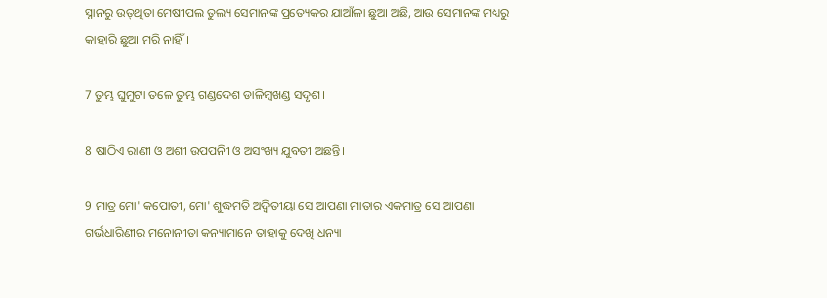ସ୍ନାନରୁ ଉତ୍‍ଥିତା ମେଷୀପଲ ତୁଲ୍ୟ ସେମାନଙ୍କ ପ୍ରତ୍ୟେକର ଯାଆଁଳା ଛୁଆ ଅଛି, ଆଉ ସେମାନଙ୍କ ମଧ୍ୟରୁ କାହାରି ଛୁଆ ମରି ନାହିଁ।

7 ତୁମ୍ଭ ଘୁମୁଟା ତଳେ ତୁମ୍ଭ ଗଣ୍ଡଦେଶ ଡାଳିମ୍ବଖଣ୍ଡ ସଦୃଶ।

8 ଷାଠିଏ ରାଣୀ ଓ ଅଶୀ ଉପପନିୀ ଓ ଅସଂଖ୍ୟ ଯୁବତୀ ଅଛନ୍ତି।

9 ମାତ୍ର ମୋ' କପୋତୀ, ମୋ' ଶୁଦ୍ଧମତି ଅଦ୍ୱିତୀୟା ସେ ଆପଣା ମାତାର ଏକମାତ୍ର ସେ ଆପଣା ଗର୍ଭଧାରିଣୀର ମନୋନୀତା କନ୍ୟାମାନେ ତାହାକୁ ଦେଖି ଧନ୍ୟା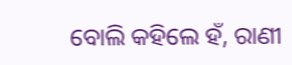ବୋଲି କହିଲେ ହଁ, ରାଣୀ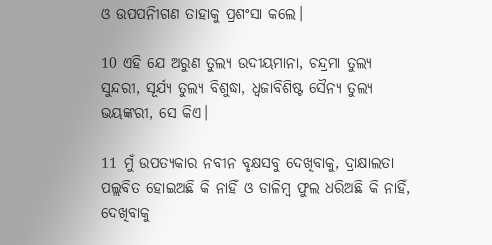ଓ ଉପପନିୀଗଣ ତାହାକୁ ପ୍ରଶଂସା କଲେ।

10 ଏହି ଯେ ଅରୁଣ ତୁଲ୍ୟ ଉଦୀୟମାନା, ଚନ୍ଦ୍ରମା ତୁଲ୍ୟ ସୁନ୍ଦରୀ, ସୂର୍ଯ୍ୟ ତୁଲ୍ୟ ବିଶୁଦ୍ଧା, ଧ୍ୱଜାବିଶିଷ୍ଟ ସୈନ୍ୟ ତୁଲ୍ୟ ଭୟଙ୍କରୀ, ସେ କିଏ।

11 ମୁଁ ଉପତ୍ୟକାର ନବୀନ ବୃକ୍ଷସବୁ ଦେଖିବାକୁ, ଦ୍ରାକ୍ଷାଲତା ପଲ୍ଲବିତ ହୋଇଅଛି କି ନାହିଁ ଓ ଡାଳିମ୍ବ ଫୁଲ ଧରିଅଛି କି ନାହିଁ, ଦେଖିବାକୁ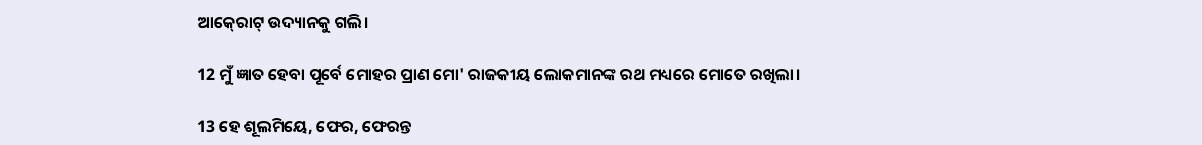ଆକ୍‍ରୋଟ୍‍ ଉଦ୍ୟାନକୁ ଗଲି।

12 ମୁଁ ଜ୍ଞାତ ହେବା ପୂର୍ବେ ମୋହର ପ୍ରାଣ ମୋ' ରାଜକୀୟ ଲୋକମାନଙ୍କ ରଥ ମଧ୍ୟରେ ମୋତେ ରଖିଲା।

13 ହେ ଶୂଲମିୟେ, ଫେର, ଫେରନ୍ତ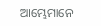ଆମ୍ଭେମାନେ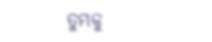ତୁମ୍ଭକୁ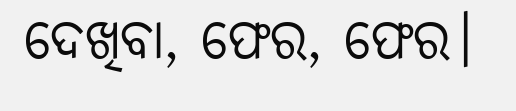ଦେଖିବା, ଫେର, ଫେର।